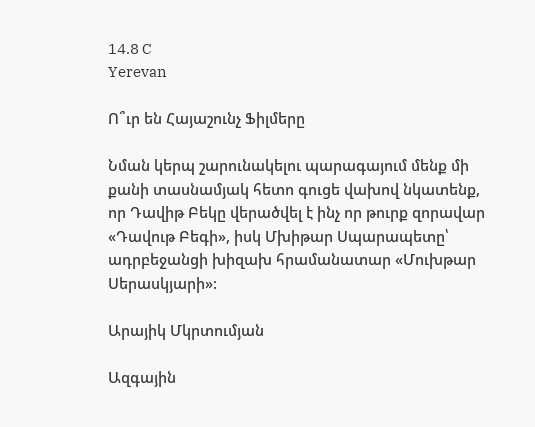14.8 C
Yerevan

Ո՞ւր են Հայաշունչ Ֆիլմերը

Նման կերպ շարունակելու պարագայում մենք մի քանի տասնամյակ հետո գուցե վախով նկատենք, որ Դավիթ Բեկը վերածվել է ինչ որ թուրք զորավար «Դավութ Բեգի», իսկ Մխիթար Սպարապետը՝ ադրբեջանցի խիզախ հրամանատար «Մուխթար Սերասկյարի»:

Արայիկ Մկրտումյան

Ազգային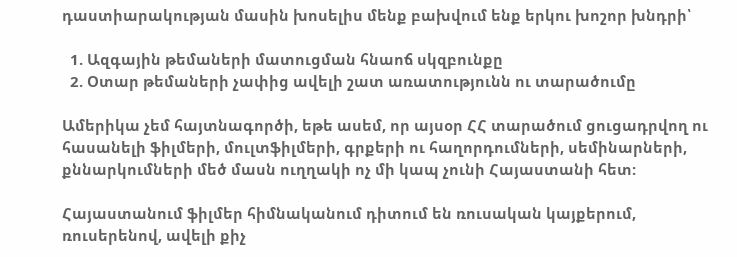դաստիարակության մասին խոսելիս մենք բախվում ենք երկու խոշոր խնդրի՝

  1. Ազգային թեմաների մատուցման հնաոճ սկզբունքը
  2. Օտար թեմաների չափից ավելի շատ առատությունն ու տարածումը

Ամերիկա չեմ հայտնագործի, եթե ասեմ, որ այսօր ՀՀ տարածում ցուցադրվող ու հասանելի ֆիլմերի, մուլտֆիլմերի, գրքերի ու հաղորդումների, սեմինարների, քննարկումների մեծ մասն ուղղակի ոչ մի կապ չունի Հայաստանի հետ:

Հայաստանում ֆիլմեր հիմնականում դիտում են ռուսական կայքերում, ռուսերենով, ավելի քիչ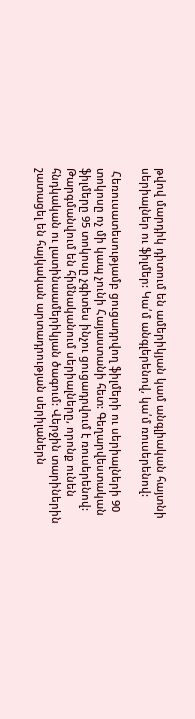թվով մարդիկ դիտում են ամերիկյան կամ անգլիական հայտնի սերիալներ ու ֆիլմեր: Կա՛մ անգլերենով, կա՛մ ռուսերենով:

 Հեռուսատեսությամբ ցուցադրվող ֆիլմերի ու սերիալների 90 տոկոսը ոչ մի կապ չունի Հայաստանի հետ: Գեղարվեստական ֆիլմերը 95 տոկոսը չգիտես ինչու ցուցադրվում է ռուսերենով: Թարգմանվում են հիմնականում սերիալները, որոնք ունեն հնդկական ու լատինաամերիկյան ծագում: Վերջին տարիներին շատացել են հայկական արտադրության սերիլաներն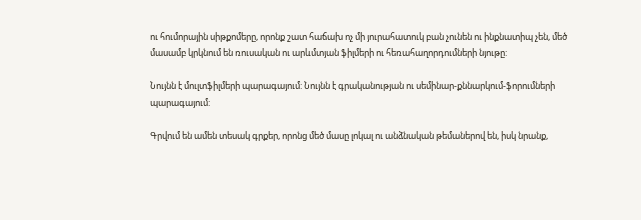ու հումորային սիթքոմերը, որոնք շատ հաճախ ոչ մի յուրահատուկ բան չունեն ու ինքնատիպ չեն, մեծ մասամբ կրկնում են ռուսական ու արևմտյան ֆիլմերի ու հեռահաղորդումների նյութը:

Նույնն է մուլտֆիլմերի պարագայում: Նույնն է գրականության ու սեմինար-քննարկում-ֆորումների պարագայում:

Գրվում են ամեն տեսակ գրքեր, որոնց մեծ մասը լոկալ ու անձնական թեմաներով են, իսկ նրանք,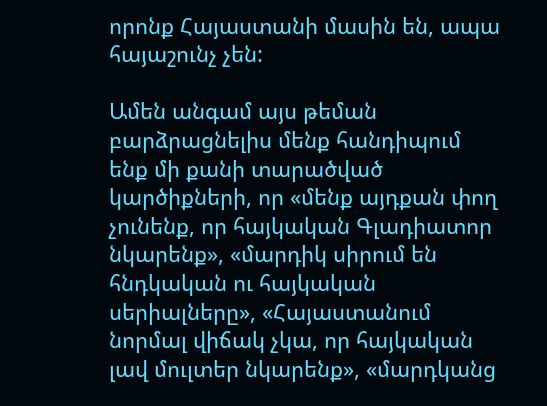որոնք Հայաստանի մասին են, ապա հայաշունչ չեն:

Ամեն անգամ այս թեման բարձրացնելիս մենք հանդիպում ենք մի քանի տարածված կարծիքների, որ «մենք այդքան փող չունենք, որ հայկական Գլադիատոր նկարենք», «մարդիկ սիրում են հնդկական ու հայկական սերիալները», «Հայաստանում նորմալ վիճակ չկա, որ հայկական լավ մուլտեր նկարենք», «մարդկանց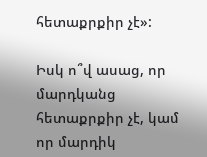հետաքրքիր չէ»:

Իսկ ո՞վ ասաց, որ մարդկանց հետաքրքիր չէ, կամ որ մարդիկ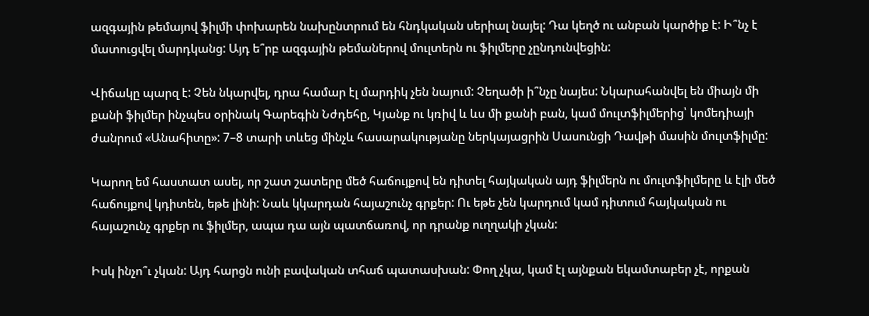ազգային թեմայով ֆիլմի փոխարեն նախընտրում են հնդկական սերիալ նայել: Դա կեղծ ու անբան կարծիք է: Ի՞նչ է մատուցվել մարդկանց: Այդ ե՞րբ ազգային թեմաներով մուլտերն ու ֆիլմերը չընդունվեցին:

Վիճակը պարզ է: Չեն նկարվել, դրա համար էլ մարդիկ չեն նայում: Չեղածի ի՞նչը նայես: Նկարահանվել են միայն մի քանի ֆիլմեր ինչպես օրինակ Գարեգին Նժդեհը, Կյանք ու կռիվ և ևս մի քանի բան, կամ մուլտֆիլմերից՝ կոմեդիայի ժանրում «Անահիտը»: 7–8 տարի տևեց մինչև հասարակությանը ներկայացրին Սասունցի Դավթի մասին մուլտֆիլմը:

Կարող եմ հաստատ ասել, որ շատ շատերը մեծ հաճույքով են դիտել հայկական այդ ֆիլմերն ու մուլտֆիլմերը և էլի մեծ հաճույքով կդիտեն, եթե լինի: Նաև կկարդան հայաշունչ գրքեր: Ու եթե չեն կարդում կամ դիտում հայկական ու հայաշունչ գրքեր ու ֆիլմեր, ապա դա այն պատճառով, որ դրանք ուղղակի չկան:

Իսկ ինչո՞ւ չկան: Այդ հարցն ունի բավական տհաճ պատասխան: Փող չկա, կամ էլ այնքան եկամտաբեր չէ, որքան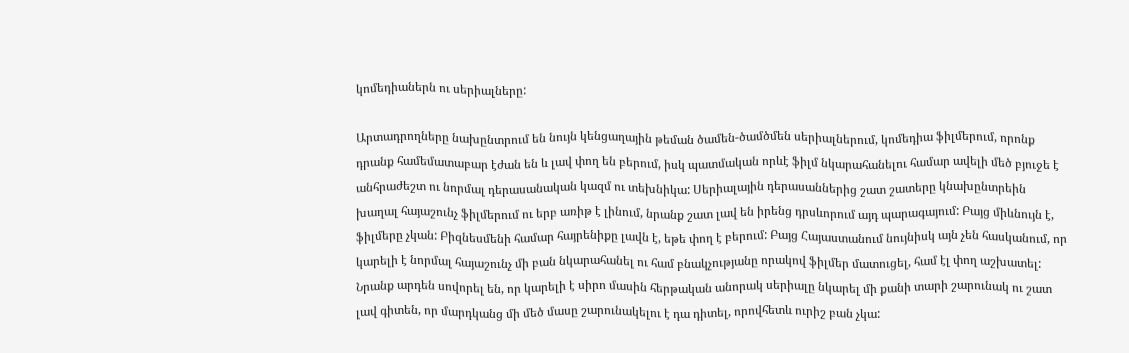կոմեդիաներն ու սերիալները:

Արտադրողները նախընտրում են նույն կենցաղային թեման ծամեն-ծամծմեն սերիալներում, կոմեդիա ֆիլմերում, որոնք դրանք համեմատաբար էժան են և լավ փող են բերում, իսկ պատմական որևէ ֆիլմ նկարահանելու համար ավելի մեծ բյուջե է անհրաժեշտ ու նորմալ դերասանական կազմ ու տեխնիկա: Սերիալային դերասաններից շատ շատերը կնախընտրեին խաղալ հայաշունչ ֆիլմերում ու երբ առիթ է լինում, նրանք շատ լավ են իրենց դրսևորում այդ պարագայում: Բայց միևնույն է, ֆիլմերը չկան: Բիզնեսմենի համար հայրենիքը լավն է, եթե փող է բերում: Բայց Հայաստանում նույնիսկ այն չեն հասկանում, որ կարելի է նորմալ հայաշունչ մի բան նկարահանել ու համ բնակչությանը որակով ֆիլմեր մատուցել, համ էլ փող աշխատել: Նրանք արդեն սովորել են, որ կարելի է սիրո մասին հերթական անորակ սերիալը նկարել մի քանի տարի շարունակ ու շատ լավ գիտեն, որ մարդկանց մի մեծ մասը շարունակելու է դա դիտել, որովհետև ուրիշ բան չկա: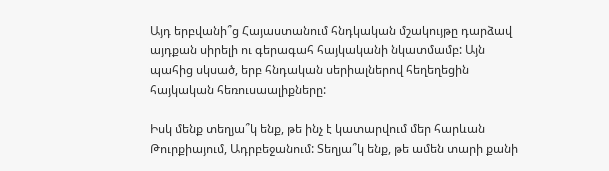Այդ երբվանի՞ց Հայաստանում հնդկական մշակույթը դարձավ այդքան սիրելի ու գերագահ հայկականի նկատմամբ: Այն պահից սկսած, երբ հնդական սերիալներով հեղեղեցին հայկական հեռուսաալիքները:

Իսկ մենք տեղյա՞կ ենք, թե ինչ է կատարվում մեր հարևան Թուրքիայում, Ադրբեջանում: Տեղյա՞կ ենք, թե ամեն տարի քանի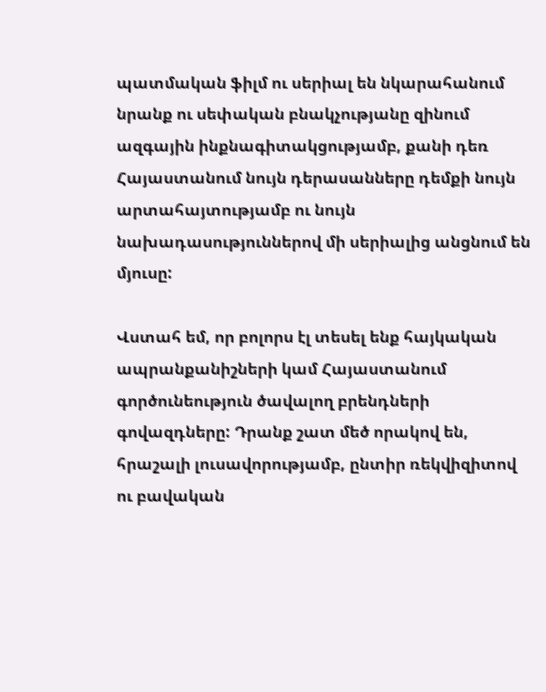պատմական ֆիլմ ու սերիալ են նկարահանում նրանք ու սեփական բնակչությանը զինում ազգային ինքնագիտակցությամբ, քանի դեռ Հայաստանում նույն դերասանները դեմքի նույն արտահայտությամբ ու նույն նախադասություններով մի սերիալից անցնում են մյուսը:

Վստահ եմ, որ բոլորս էլ տեսել ենք հայկական ապրանքանիշների կամ Հայաստանում գործունեություն ծավալող բրենդների գովազդները: Դրանք շատ մեծ որակով են, հրաշալի լուսավորությամբ, ընտիր ռեկվիզիտով ու բավական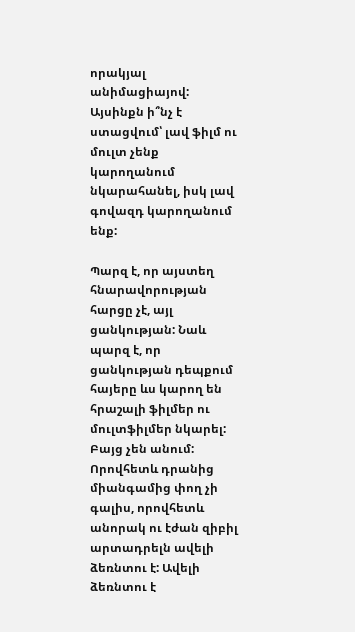որակյալ անիմացիայով: Այսինքն ի՞նչ է ստացվում՝ լավ ֆիլմ ու մուլտ չենք կարողանում նկարահանել, իսկ լավ գովազդ կարողանում ենք:

Պարզ է, որ այստեղ հնարավորության հարցը չէ, այլ ցանկության: Նաև պարզ է, որ ցանկության դեպքում հայերը ևս կարող են հրաշալի ֆիլմեր ու մուլտֆիլմեր նկարել: Բայց չեն անում: Որովհետև դրանից միանգամից փող չի գալիս, որովհետև անորակ ու էժան զիբիլ արտադրելն ավելի ձեռնտու է: Ավելի ձեռնտու է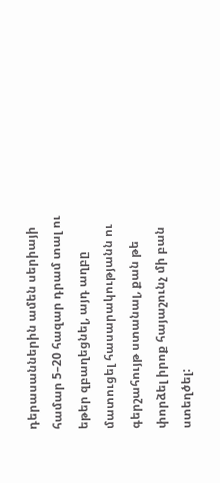դերասաններին ամեն սերիայի համար 5–20 հազար դրամ տալ ու եթեր զբաղեցնել, այդ աղբը մատուցել հասարակությանն ու գերշահույթ ստանալ, քան թե փորձել իրոք հայաշունչ մի բան ստեղծել: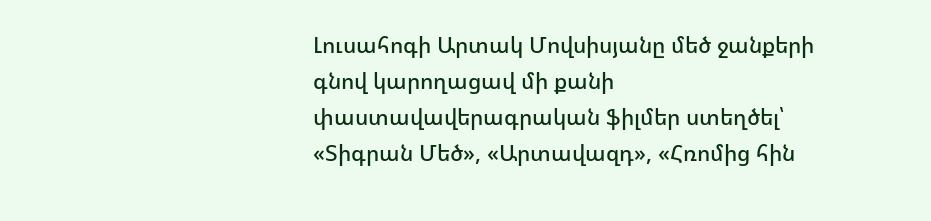Լուսահոգի Արտակ Մովսիսյանը մեծ ջանքերի գնով կարողացավ մի քանի փաստավավերագրական ֆիլմեր ստեղծել՝ «Տիգրան Մեծ», «Արտավազդ», «Հռոմից հին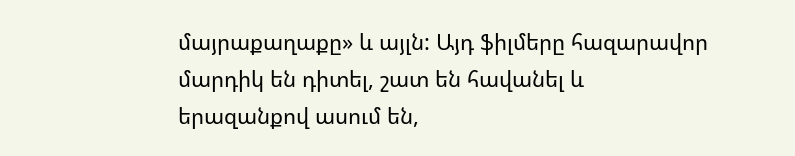մայրաքաղաքը» և այլն: Այդ ֆիլմերը հազարավոր մարդիկ են դիտել, շատ են հավանել և երազանքով ասում են,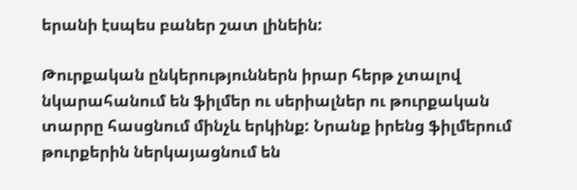երանի էսպես բաներ շատ լինեին:

Թուրքական ընկերություններն իրար հերթ չտալով նկարահանում են ֆիլմեր ու սերիալներ ու թուրքական տարրը հասցնում մինչև երկինք: Նրանք իրենց ֆիլմերում թուրքերին ներկայացնում են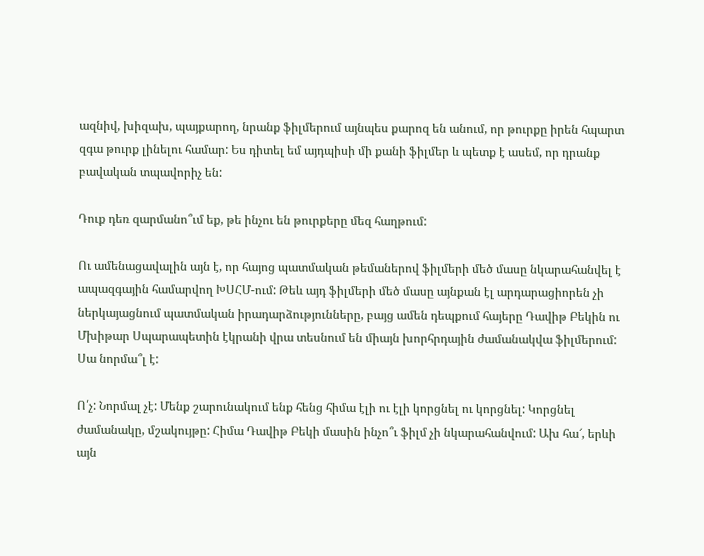ազնիվ, խիզախ, պայքարող, նրանք ֆիլմերում այնպես քարոզ են անում, որ թուրքը իրեն հպարտ զգա թուրք լինելու համար: Ես դիտել եմ այդպիսի մի քանի ֆիլմեր և պետք է ասեմ, որ դրանք բավական տպավորիչ են:

Դուք դեռ զարմանո՞ւմ եք, թե ինչու են թուրքերը մեզ հաղթում:

Ու ամենացավալին այն է, որ հայոց պատմական թեմաներով ֆիլմերի մեծ մասը նկարահանվել է ապազգային համարվող ԽՍՀՄ-ում: Թեև այդ ֆիլմերի մեծ մասը այնքան էլ արդարացիորեն չի ներկայացնում պատմական իրադարձությունները, բայց ամեն դեպքում հայերը Դավիթ Բեկին ու Մխիթար Սպարապետին էկրանի վրա տեսնում են միայն խորհրդային ժամանակվա ֆիլմերում: Սա նորմա՞լ է:

Ո՛չ: Նորմալ չէ: Մենք շարունակում ենք հենց հիմա էլի ու էլի կորցնել ու կորցնել: Կորցնել ժամանակը, մշակույթը: Հիմա Դավիթ Բեկի մասին ինչո՞ւ ֆիլմ չի նկարահանվում: Ախ հա՜, երևի այն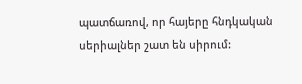պատճառով, որ հայերը հնդկական սերիալներ շատ են սիրում: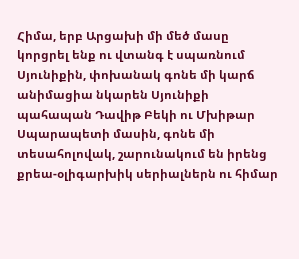Հիմա, երբ Արցախի մի մեծ մասը կորցրել ենք ու վտանգ է սպառնում Սյունիքին, փոխանակ գոնե մի կարճ անիմացիա նկարեն Սյունիքի պահապան Դավիթ Բեկի ու Մխիթար Սպարապետի մասին, գոնե մի տեսահոլովակ, շարունակում են իրենց քրեա-օլիգարխիկ սերիալներն ու հիմար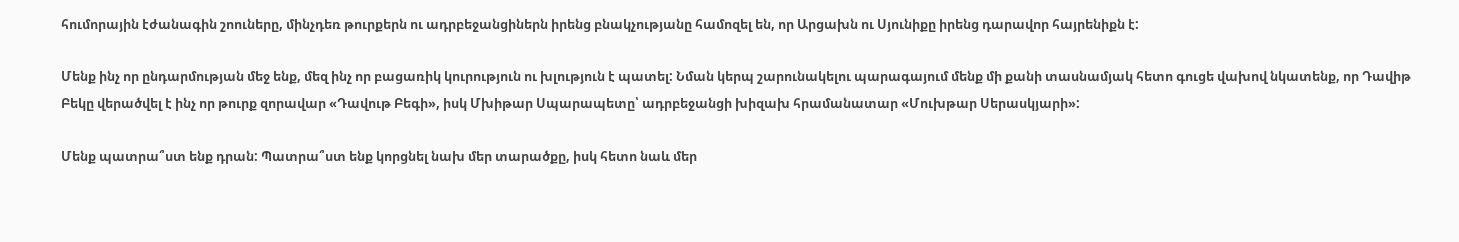հումորային էժանագին շոուները, մինչդեռ թուրքերն ու ադրբեջանցիներն իրենց բնակչությանը համոզել են, որ Արցախն ու Սյունիքը իրենց դարավոր հայրենիքն է:

Մենք ինչ որ ընդարմության մեջ ենք, մեզ ինչ որ բացառիկ կուրություն ու խլություն է պատել: Նման կերպ շարունակելու պարագայում մենք մի քանի տասնամյակ հետո գուցե վախով նկատենք, որ Դավիթ Բեկը վերածվել է ինչ որ թուրք զորավար «Դավութ Բեգի», իսկ Մխիթար Սպարապետը՝ ադրբեջանցի խիզախ հրամանատար «Մուխթար Սերասկյարի»:

Մենք պատրա՞ստ ենք դրան: Պատրա՞ստ ենք կորցնել նախ մեր տարածքը, իսկ հետո նաև մեր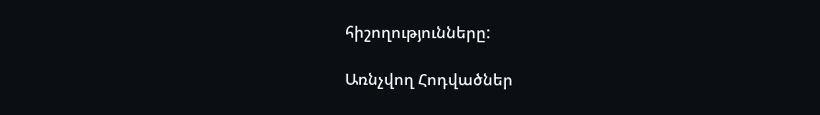հիշողությունները:

Առնչվող Հոդվածներ